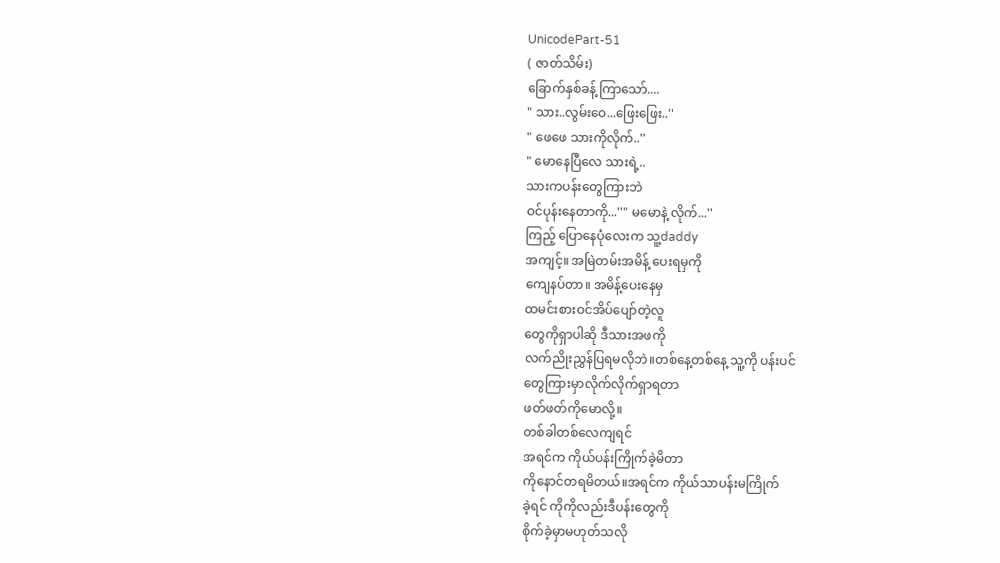UnicodePart-51
( ဇာတ်သိမ်း)
ခြောက်နှစ်ခန့် ကြာသော်....
" သား..လွမ်းဝေ...ဖြေးဖြေး..''
" ဖေဖေ သားကိုလိုက်..''
" မောနေပြီလေ သားရဲ့..
သားကပန်းတွေကြားဘဲ
ဝင်ပုန်းနေတာကို...''" မမောနဲ့ လိုက်...''
ကြည့် ပြောနေပုံလေးက သူ့daddy
အကျင့်။ အမြဲတမ်းအမိန့် ပေးရမှကို
ကျေနပ်တာ။ အမိန့်ပေးနေမှ
ထမင်းစားဝင်အိပ်ပျော်တဲ့လူ
တွေကိုရှာပါဆို ဒီသားအဖကို
လက်ညိုးညွှန်ပြရမလိုဘဲ။တစ်နေ့တစ်နေ့ သူ့ကို ပန်းပင်
တွေကြားမှာလိုက်လိုက်ရှာရတာ
ဖတ်ဖတ်ကိုမောလို့။
တစ်ခါတစ်လေကျရင်
အရင်က ကိုယ်ပန်းကြိုက်ခဲ့မိတာ
ကိုနောင်တရမိတယ်။အရင်က ကိုယ်သာပန်းမကြိုက်
ခဲ့ရင် ကိုကိုလည်းဒီပန်းတွေကို
စိုက်ခဲ့မှာမဟုတ်သလို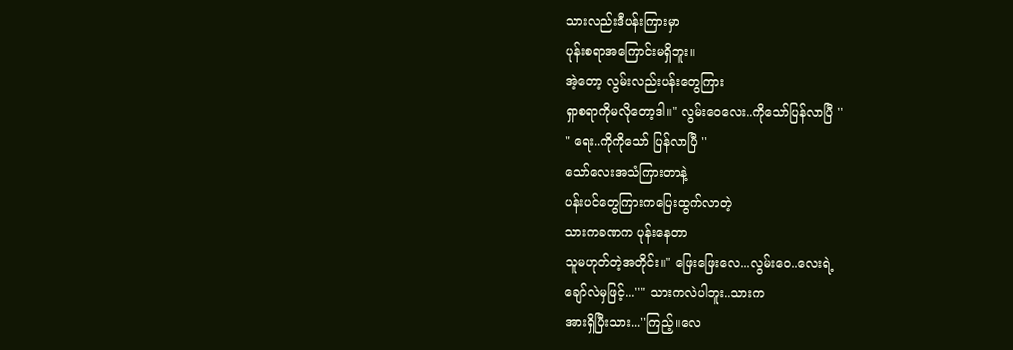သားလည်းဒီပန်းကြားမှာ
ပုန်းစရာအကြောင်းမရှိဘူး။
အဲ့တော့ လွမ်းလည်းပန်းတွေကြား
ရှာစရာကိုမလိုတော့ဒါ။" လွမ်းဝေလေး..ကိုသော်ပြန်လာပြီ ''
" ရေး..ကိုကိုသော် ပြန်လာပြီ ''
သော်လေးအသံကြားတာနဲ့
ပန်းပင်တွေကြားကပြေးထွက်လာတဲ့
သားကခဏက ပုန်းနေတာ
သူမဟုတ်တဲ့အတိုင်း။" ဖြေးဖြေးလေ...လွမ်းဝေ..လေးရဲ့
ချော်လဲမှဖြင့်...''" သားကလဲပါဘူး..သားက
အားရှိပြီးသား...''ကြည့်။လေ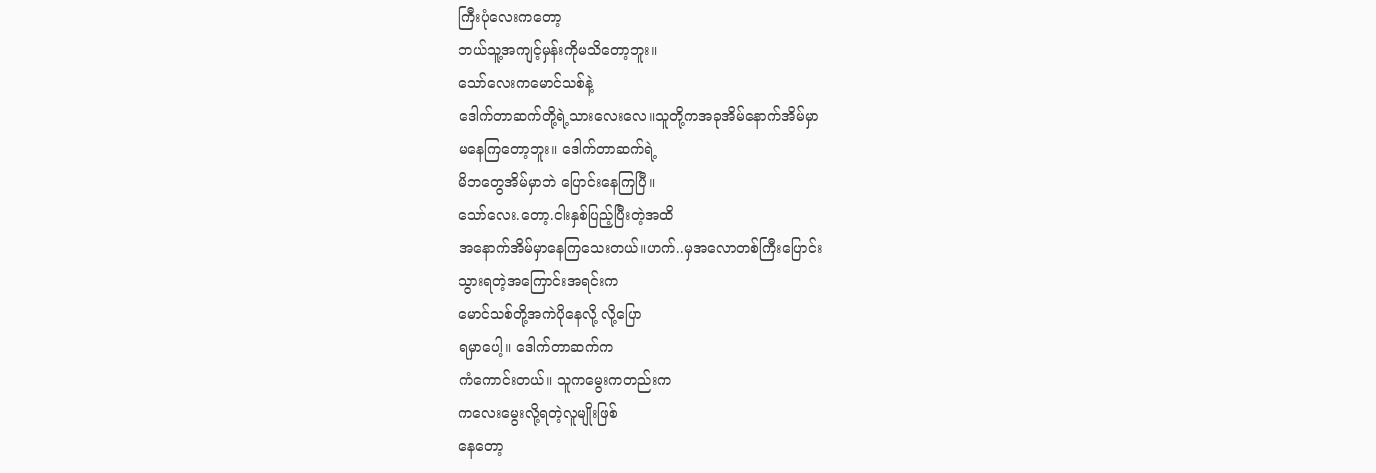ကြီးပုံလေးကတော့
ဘယ်သူ့အကျင့်မှန်းကိုမသိတော့ဘူး။
သော်လေးကမောင်သစ်နဲ့
ဒေါက်တာဆက်တို့ရဲ့သားလေးလေ။သူတို့ကအခုအိမ်နောက်အိမ်မှာ
မနေကြတော့ဘူး။ ဒေါက်တာဆက်ရဲ့
မိဘတွေအိမ်မှာဘဲ ပြောင်းနေကြပြီ။
သော်လေး.တော့.ငါးနှစ်ပြည့်ပြီးတဲ့အထိ
အနောက်အိမ်မှာနေကြသေးတယ်။ဟက်..မှအလောတစ်ကြီးပြောင်း
သွားရတဲ့အကြောင်းအရင်းက
မောင်သစ်တို့အကဲပိုနေလို့ လို့ပြော
ရမှာပေါ့။ ဒေါက်တာဆက်က
ကံကောင်းတယ်။ သူကမွေးကတည်းက
ကလေးမွေးလို့ရတဲ့လူမျိုးဖြစ်
နေတော့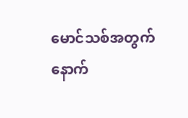မောင်သစ်အတွက်
နောက်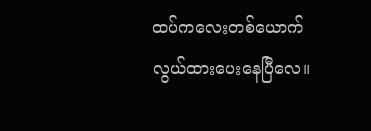ထပ်ကလေးတစ်ယောက်
လွယ်ထားပေးနေပြီလေ။